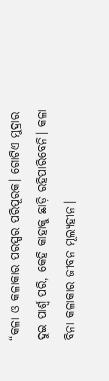“କଳା ଓ କଳାକାର ପରସ୍ପର ପରିପୂରକ। ଗୋଟିଏ ମୁଦ୍ରାର ଦୁଇ ପାର୍ଶ୍ୱ ପରି, କେହି କାହାକୁ ଛାଡ଼ି ରହିପାରିବେନି। କଳା ବିନା କଳାକାର ଜୀବନ ମୂଲ୍ୟହୀନ।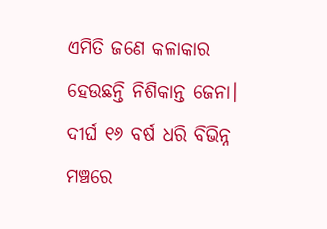ଏମିତି ଜଣେ କଳାକାର ହେଉଛନ୍ତି ନିଶିକାନ୍ତ ଜେନା। ଦୀର୍ଘ ୧୬ ବର୍ଷ ଧରି ବିଭିନ୍ନ ମଞ୍ଚରେ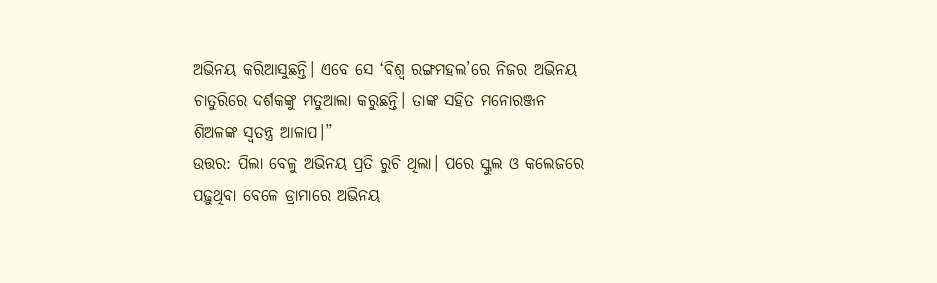ଅଭିନୟ କରିଆସୁଛନ୍ତି। ଏବେ ସେ ‘ବିଶ୍ୱ ରଙ୍ଗମହଲ’ରେ ନିଜର ଅଭିନୟ ଚାତୁରିରେ ଦର୍ଶକଙ୍କୁ ମତୁଆଲା କରୁଛନ୍ତି। ତାଙ୍କ ସହିତ ମନୋରଞ୍ଜନ ଶିଅଳଙ୍କ ସ୍ୱତନ୍ତ୍ର ଆଳାପ।”
ଉତ୍ତର: ପିଲା ବେଳୁ ଅଭିନୟ ପ୍ରତି ରୁଚି ଥିଲା। ପରେ ସ୍କୁଲ ଓ କଲେଜରେ ପଢ଼ୁଥିବା ବେଳେ ଡ୍ରାମାରେ ଅଭିନୟ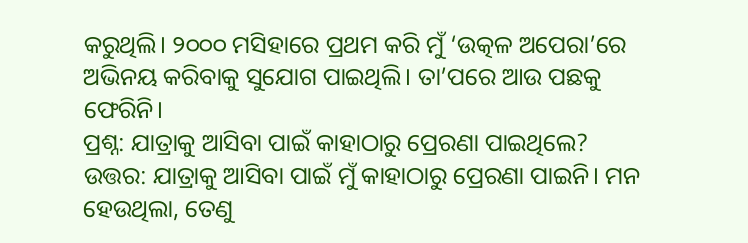କରୁଥିଲି। ୨୦୦୦ ମସିହାରେ ପ୍ରଥମ କରି ମୁଁ ‘ଉତ୍କଳ ଅପେରା’ରେ ଅଭିନୟ କରିବାକୁ ସୁଯୋଗ ପାଇଥିଲି। ତା’ପରେ ଆଉ ପଛକୁ ଫେରିନି।
ପ୍ରଶ୍ନ: ଯାତ୍ରାକୁ ଆସିବା ପାଇଁ କାହାଠାରୁ ପ୍ରେରଣା ପାଇଥିଲେ?
ଉତ୍ତର: ଯାତ୍ରାକୁ ଆସିବା ପାଇଁ ମୁଁ କାହାଠାରୁ ପ୍ରେରଣା ପାଇନି। ମନ ହେଉଥିଲା, ତେଣୁ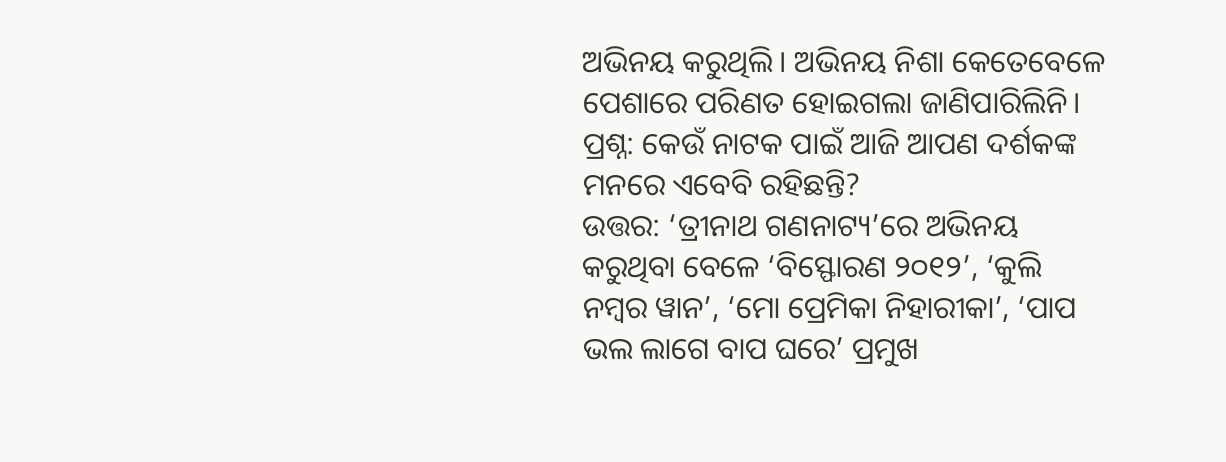ଅଭିନୟ କରୁଥିଲି। ଅଭିନୟ ନିଶା କେତେବେଳେ ପେଶାରେ ପରିଣତ ହୋଇଗଲା ଜାଣିପାରିଲିନି।
ପ୍ରଶ୍ନ: କେଉଁ ନାଟକ ପାଇଁ ଆଜି ଆପଣ ଦର୍ଶକଙ୍କ ମନରେ ଏବେବି ରହିଛନ୍ତି?
ଉତ୍ତର: ‘ତ୍ରୀନାଥ ଗଣନାଟ୍ୟ’ରେ ଅଭିନୟ କରୁଥିବା ବେଳେ ‘ବିସ୍ଫୋରଣ ୨୦୧୨’, ‘କୁଲି ନମ୍ୱର ୱାନ’, ‘ମୋ ପ୍ରେମିକା ନିହାରୀକା’, ‘ପାପ ଭଲ ଲାଗେ ବାପ ଘରେ’ ପ୍ରମୁଖ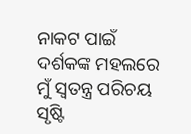ନାକଟ ପାଇଁ ଦର୍ଶକଙ୍କ ମହଲରେ ମୁଁ ସ୍ୱତନ୍ତ୍ର ପରିଚୟ ସୃଷ୍ଟି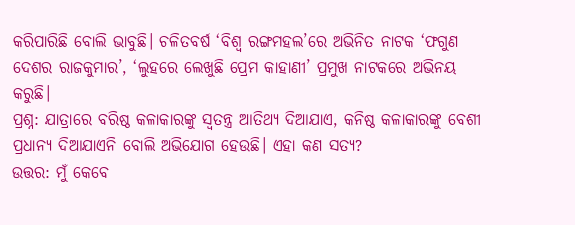କରିପାରିଛି ବୋଲି ଭାବୁଛି। ଚଳିତବର୍ଷ ‘ବିଶ୍ୱ ରଙ୍ଗମହଲ’ରେ ଅଭିନିତ ନାଟକ ‘ଫଗୁଣ ଦେଶର ରାଜକୁମାର’, ‘ଲୁହରେ ଲେଖୁଛି ପ୍ରେମ କାହାଣୀ’ ପ୍ରମୁଖ ନାଟକରେ ଅଭିନୟ କରୁଛି।
ପ୍ରଶ୍ନ: ଯାତ୍ରାରେ ବରିଷ୍ଠ କଳାକାରଙ୍କୁ ସ୍ୱତନ୍ତ୍ର ଆତିଥ୍ୟ ଦିଆଯାଏ, କନିଷ୍ଠ କଳାକାରଙ୍କୁ ବେଶୀ ପ୍ରଧାନ୍ୟ ଦିଆଯାଏନି ବୋଲି ଅଭିଯୋଗ ହେଉଛି। ଏହା କଣ ସତ୍ୟ?
ଉତ୍ତର: ମୁଁ କେବେ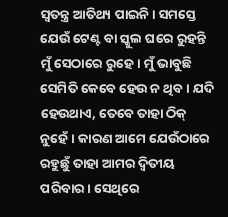ସ୍ୱତନ୍ତ୍ର ଆତିଥ୍ୟ ପାଇନି। ସମସ୍ତେ ଯେଉଁ ଟେଣ୍ଟ ବା ସ୍କୁଲ ଘରେ ରୁହନ୍ତି ମୁଁ ସେଠାରେ ରୁହେ। ମୁଁ ଭାବୁଛି ସେମିତି କେବେ ହେଉ ନ ଥିବ। ଯଦି ହେଉଥାଏ, ତେବେ ତାହା ଠିକ୍ ନୁହେଁ। କାରଣ ଆମେ ଯେଉଁଠାରେ ରହୁଛୁଁ ତାହା ଆମର ଦ୍ୱିତୀୟ ପରିବାର। ସେଥିରେ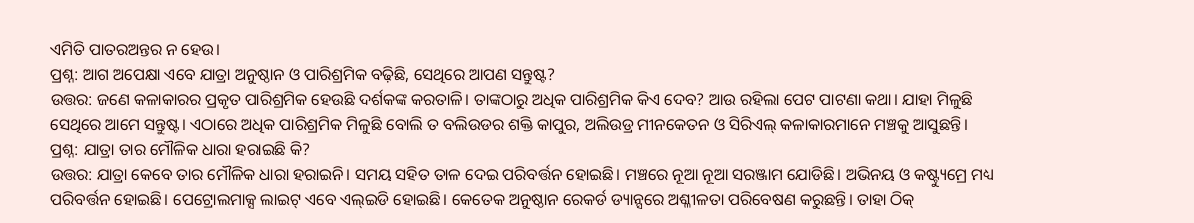ଏମିତି ପାତରଅନ୍ତର ନ ହେଉ।
ପ୍ରଶ୍ନ: ଆଗ ଅପେକ୍ଷା ଏବେ ଯାତ୍ରା ଅନୁଷ୍ଠାନ ଓ ପାରିଶ୍ରମିକ ବଢ଼ିଛି, ସେଥିରେ ଆପଣ ସନ୍ତୁଷ୍ଟ?
ଉତ୍ତର: ଜଣେ କଳାକାରର ପ୍ରକୃତ ପାରିଶ୍ରମିକ ହେଉଛି ଦର୍ଶକଙ୍କ କରତାଳି। ତାଙ୍କଠାରୁ ଅଧିକ ପାରିଶ୍ରମିକ କିଏ ଦେବ? ଆଉ ରହିଲା ପେଟ ପାଟଣା କଥା। ଯାହା ମିଳୁଛି ସେଥିରେ ଆମେ ସନ୍ତୁଷ୍ଟ। ଏଠାରେ ଅଧିକ ପାରିଶ୍ରମିକ ମିଳୁଛି ବୋଲି ତ ବଲିଉଡର ଶକ୍ତି କାପୁର, ଅଲିଉଡ୍ର ମୀନକେତନ ଓ ସିରିଏଲ୍ କଳାକାରମାନେ ମଞ୍ଚକୁ ଆସୁଛନ୍ତି।
ପ୍ରଶ୍ନ: ଯାତ୍ରା ତାର ମୌଳିକ ଧାରା ହରାଇଛି କି?
ଉତ୍ତର: ଯାତ୍ରା କେବେ ତାର ମୌଳିକ ଧାରା ହରାଇନି। ସମୟ ସହିତ ତାଳ ଦେଇ ପରିବର୍ତ୍ତନ ହୋଇଛି। ମଞ୍ଚରେ ନୂଆ ନୂଆ ସରଞ୍ଜାମ ଯୋଡିଛି। ଅଭିନୟ ଓ କଷ୍ଟ୍ୟୁମ୍ରେ ମଧ୍ୟ ପରିବର୍ତ୍ତନ ହୋଇଛି। ପେଟ୍ରୋଲମାକ୍ସ ଲାଇଟ୍ ଏବେ ଏଲ୍ଇଡି ହୋଇଛି। କେତେକ ଅନୁଷ୍ଠାନ ରେକର୍ଡ ଡ୍ୟାନ୍ସରେ ଅଶ୍ଳୀଳତା ପରିବେଷଣ କରୁଛନ୍ତି। ତାହା ଠିକ୍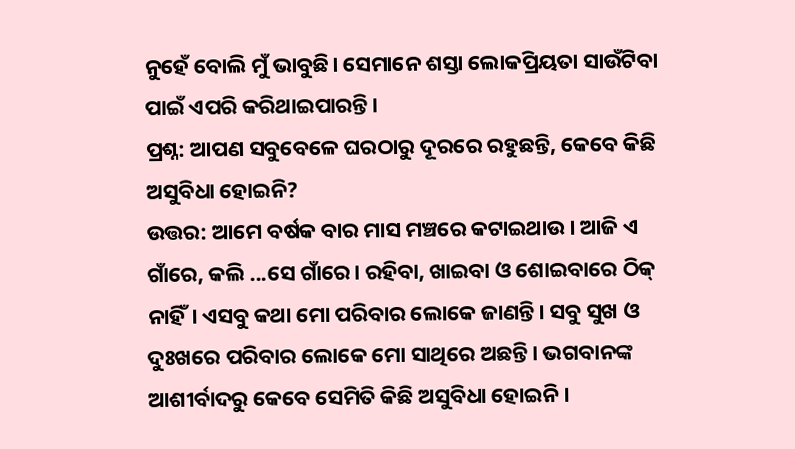ନୁହେଁ ବୋଲି ମୁଁ ଭାବୁଛି। ସେମାନେ ଶସ୍ତା ଲୋକପ୍ରିୟତା ସାଉଁଟିବା ପାଇଁ ଏପରି କରିଥାଇପାରନ୍ତି।
ପ୍ରଶ୍ନ: ଆପଣ ସବୁବେଳେ ଘରଠାରୁ ଦୂରରେ ରହୁଛନ୍ତି, କେବେ କିଛି ଅସୁବିଧା ହୋଇନି?
ଉତ୍ତର: ଆମେ ବର୍ଷକ ବାର ମାସ ମଞ୍ଚରେ କଟାଇଥାଉ। ଆଜି ଏ ଗାଁରେ, କଲି ...ସେ ଗାଁରେ। ରହିବା, ଖାଇବା ଓ ଶୋଇବାରେ ଠିକ୍ ନାହିଁ। ଏସବୁ କଥା ମୋ ପରିବାର ଲୋକେ ଜାଣନ୍ତି। ସବୁ ସୁଖ ଓ ଦୁଃଖରେ ପରିବାର ଲୋକେ ମୋ ସାଥିରେ ଅଛନ୍ତି। ଭଗବାନଙ୍କ ଆଶୀର୍ବାଦରୁ କେବେ ସେମିତି କିଛି ଅସୁବିଧା ହୋଇନି।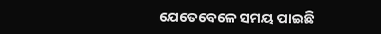ଯେତେବେଳେ ସମୟ ପାଇଛି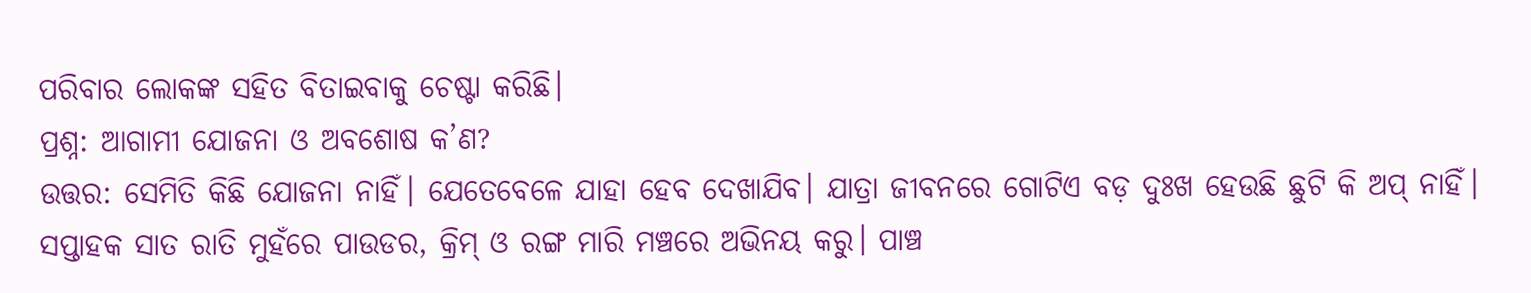ପରିବାର ଲୋକଙ୍କ ସହିତ ବିତାଇବାକୁ ଚେଷ୍ଟା କରିଛି।
ପ୍ରଶ୍ନ: ଆଗାମୀ ଯୋଜନା ଓ ଅବଶୋଷ କ’ଣ?
ଉତ୍ତର: ସେମିତି କିଛି ଯୋଜନା ନାହିଁ। ଯେତେବେଳେ ଯାହା ହେବ ଦେଖାଯିବ। ଯାତ୍ରା ଜୀବନରେ ଗୋଟିଏ ବଡ଼ ଦୁଃଖ ହେଉଛି ଛୁଟି କି ଅପ୍ ନାହିଁ। ସପ୍ତାହକ ସାତ ରାତି ମୁହଁରେ ପାଉଡର, କ୍ରିମ୍ ଓ ରଙ୍ଗ ମାରି ମଞ୍ଚରେ ଅଭିନୟ କରୁ। ପାଞ୍ଚ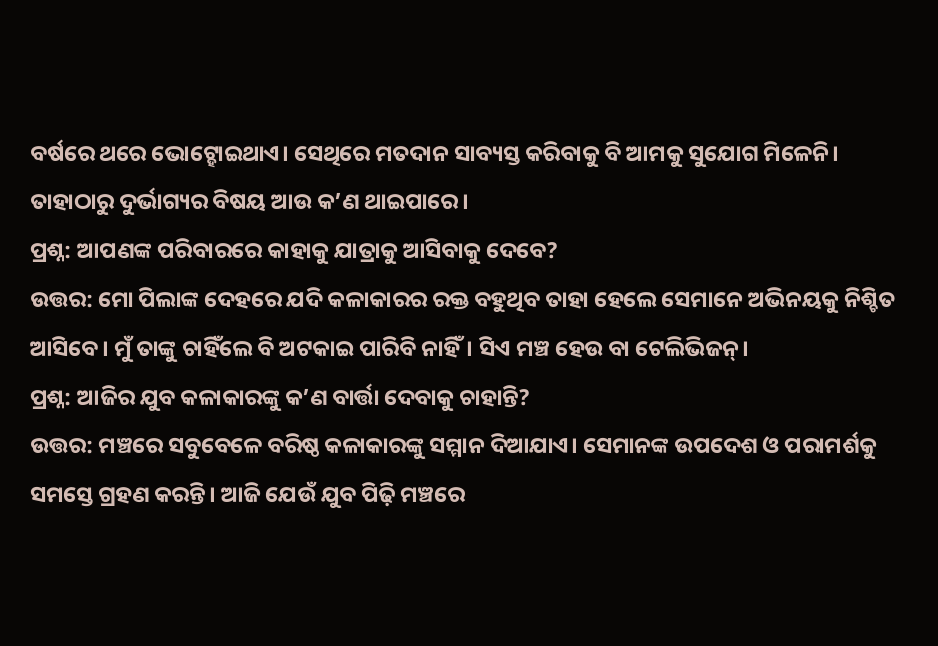ବର୍ଷରେ ଥରେ ଭୋଟ୍ହୋଇଥାଏ। ସେଥିରେ ମତଦାନ ସାବ୍ୟସ୍ତ କରିବାକୁ ବି ଆମକୁ ସୁଯୋଗ ମିଳେନି। ତାହାଠାରୁ ଦୁର୍ଭାଗ୍ୟର ବିଷୟ ଆଉ କ’ଣ ଥାଇପାରେ।
ପ୍ରଶ୍ନ: ଆପଣଙ୍କ ପରିବାରରେ କାହାକୁ ଯାତ୍ରାକୁ ଆସିବାକୁ ଦେବେ?
ଉତ୍ତର: ମୋ ପିଲାଙ୍କ ଦେହରେ ଯଦି କଳାକାରର ରକ୍ତ ବହୁଥିବ ତାହା ହେଲେ ସେମାନେ ଅଭିନୟକୁ ନିଶ୍ଚିତ ଆସିବେ। ମୁଁ ତାଙ୍କୁ ଚାହିଁଲେ ବି ଅଟକାଇ ପାରିବି ନାହିଁ। ସିଏ ମଞ୍ଚ ହେଉ ବା ଟେଲିଭିଜନ୍।
ପ୍ରଶ୍ନ: ଆଜିର ଯୁବ କଳାକାରଙ୍କୁ କ’ଣ ବାର୍ତ୍ତା ଦେବାକୁ ଚାହାନ୍ତି?
ଉତ୍ତର: ମଞ୍ଚରେ ସବୁବେଳେ ବରିଷ୍ଠ କଳାକାରଙ୍କୁ ସମ୍ମାନ ଦିଆଯାଏ। ସେମାନଙ୍କ ଉପଦେଶ ଓ ପରାମର୍ଶକୁ ସମସ୍ତେ ଗ୍ରହଣ କରନ୍ତି। ଆଜି ଯେଉଁ ଯୁବ ପିଢ଼ି ମଞ୍ଚରେ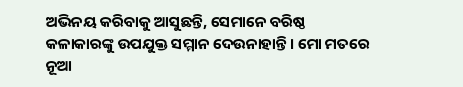ଅଭିନୟ କରିବାକୁ ଆସୁଛନ୍ତି, ସେମାନେ ବରିଷ୍ଠ କଳାକାରଙ୍କୁ ଉପଯୁକ୍ତ ସମ୍ମାନ ଦେଉନାହାନ୍ତି। ମୋ ମତରେ ନୂଆ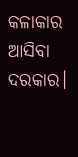କଳାକାର ଆସିବା ଦରକାର।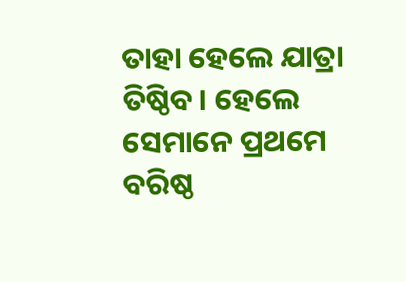ତାହା ହେଲେ ଯାତ୍ରା ତିଷ୍ଠିବ। ହେଲେ ସେମାନେ ପ୍ରଥମେ ବରିଷ୍ଠ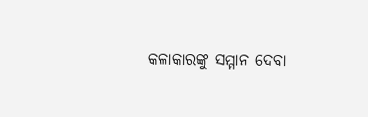କଳାକାରଙ୍କୁ ସମ୍ମାନ ଦେବା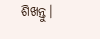ଶିଖନ୍ତୁ।